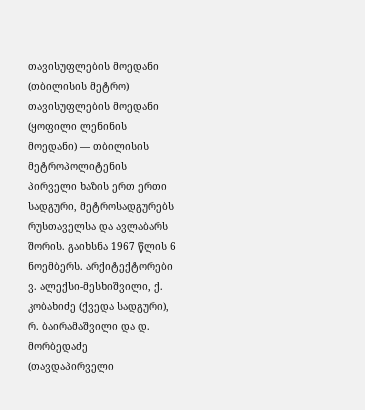თავისუფლების მოედანი (თბილისის მეტრო)
თავისუფლების მოედანი (ყოფილი ლენინის მოედანი) — თბილისის მეტროპოლიტენის პირველი ხაზის ერთ ერთი სადგური, მეტროსადგურებს რუსთაველსა და ავლაბარს შორის. გაიხსნა 1967 წლის 6 ნოემბერს. არქიტექტორები ვ. ალექსი-მესხიშვილი, ქ. კობახიძე (ქვედა სადგური), რ. ბაირამაშვილი და დ. მორბედაძე (თავდაპირველი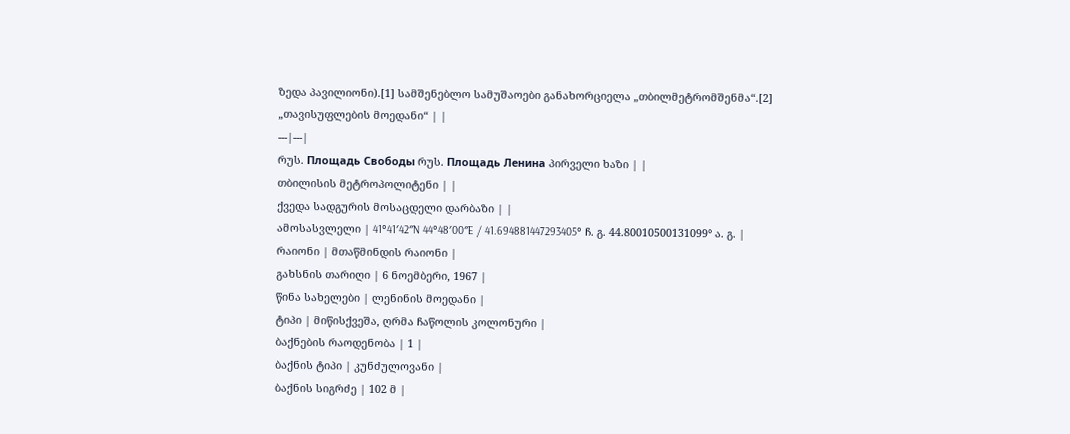ზედა პავილიონი).[1] სამშენებლო სამუშაოები განახორციელა „თბილმეტრომშენმა“.[2]
„თავისუფლების მოედანი“ | |
---|---|
რუს. Площадь Свободы რუს. Площадь Ленина პირველი ხაზი | |
თბილისის მეტროპოლიტენი | |
ქვედა სადგურის მოსაცდელი დარბაზი | |
ამოსასვლელი | 41°41′42″N 44°48′00″E / 41.694881447293405° ჩ. გ. 44.80010500131099° ა. გ. |
რაიონი | მთაწმინდის რაიონი |
გახსნის თარიღი | 6 ნოემბერი, 1967 |
წინა სახელები | ლენინის მოედანი |
ტიპი | მიწისქვეშა, ღრმა ჩაწოლის კოლონური |
ბაქნების რაოდენობა | 1 |
ბაქნის ტიპი | კუნძულოვანი |
ბაქნის სიგრძე | 102 მ |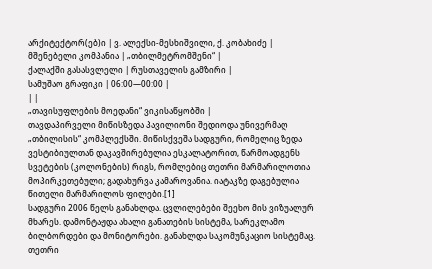არქიტექტორ(ებ)ი | ვ. ალექსი-მესხიშვილი, ქ. კობახიძე |
მშენებელი კომპანია | „თბილმეტრომშენი“ |
ქალაქში გასასვლელი | რუსთაველის გამზირი |
სამუშაო გრაფიკი | 06:00—00:00 |
| |
„თავისუფლების მოედანი“ ვიკისაწყობში |
თავდაპირველი მიწისზედა პავილიონი შედიოდა უნივერმაღ „თბილისის“ კომპლექსში. მიწისქვეშა სადგური, რომელიც ზედა ვესტიბიულთან დაკავშირებულია ესკალატორით, წარმოადგენს სვეტების (კოლონების) რიგს, რომლებიც თეთრი მარმარილოთია მოპირკეთებული; გადახურვა კამაროვანია. იატაკზე დაგებულია წითელი მარმარილოს ფილები.[1]
სადგური 2006 წელს განახლდა. ცვლილებები შეეხო მის ვიზუალურ მხარეს. დამონტაჟდა ახალი განათების სისტემა, სარეკლამო ბილბორდები და მონიტორები. განახლდა საკომუნკაციო სისტემაც. თეთრი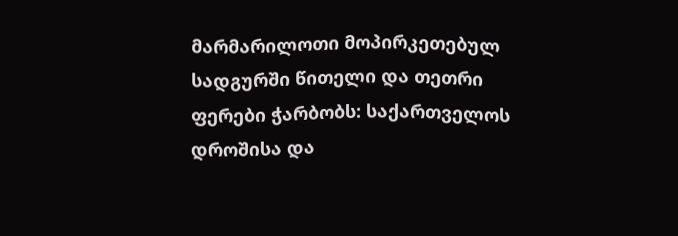მარმარილოთი მოპირკეთებულ სადგურში წითელი და თეთრი ფერები ჭარბობს: საქართველოს დროშისა და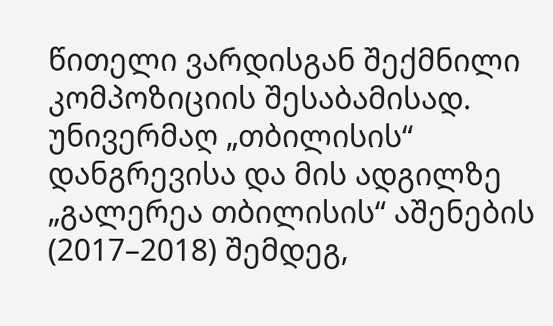წითელი ვარდისგან შექმნილი კომპოზიციის შესაბამისად.
უნივერმაღ „თბილისის“ დანგრევისა და მის ადგილზე „გალერეა თბილისის“ აშენების (2017–2018) შემდეგ,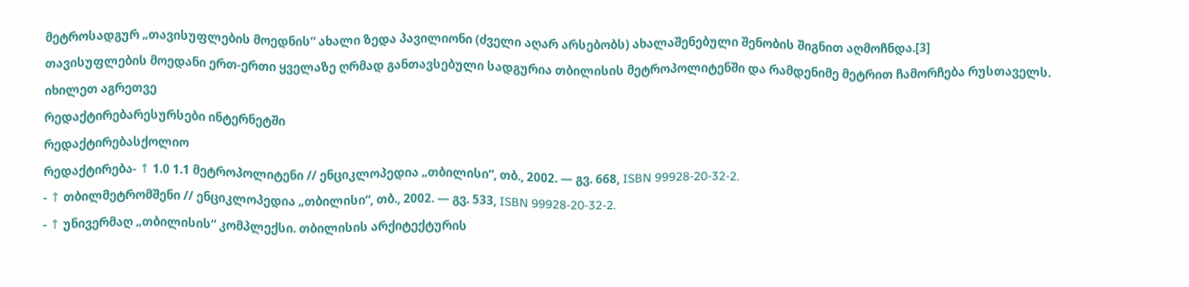მეტროსადგურ „თავისუფლების მოედნის“ ახალი ზედა პავილიონი (ძველი აღარ არსებობს) ახალაშენებული შენობის შიგნით აღმოჩნდა.[3]
თავისუფლების მოედანი ერთ-ერთი ყველაზე ღრმად განთავსებული სადგურია თბილისის მეტროპოლიტენში და რამდენიმე მეტრით ჩამორჩება რუსთაველს.
იხილეთ აგრეთვე
რედაქტირებარესურსები ინტერნეტში
რედაქტირებასქოლიო
რედაქტირება- ↑ 1.0 1.1 მეტროპოლიტენი // ენციკლოპედია „თბილისი“, თბ., 2002. — გვ. 668, ISBN 99928-20-32-2.
- ↑ თბილმეტრომშენი // ენციკლოპედია „თბილისი“, თბ., 2002. — გვ. 533, ISBN 99928-20-32-2.
- ↑ უნივერმაღ „თბილისის“ კომპლექსი. თბილისის არქიტექტურის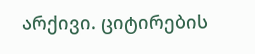არქივი. ციტირების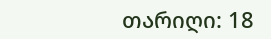თარიღი: 18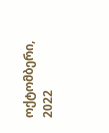ოქტომბერი, 2022